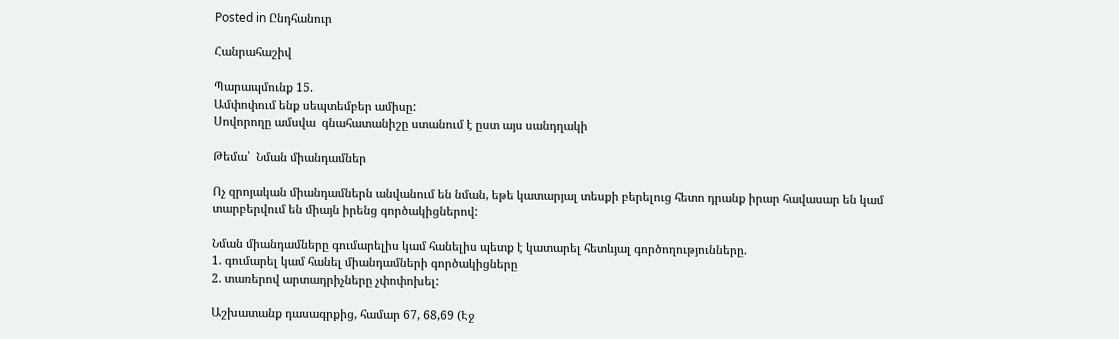Posted in Ընդհանուր

Հանրահաշիվ

Պարապմունք 15.
Ամփոփում ենք սեպտեմբեր ամիսը:
Սովորողը ամսվա  գնահատանիշը ստանում է ըստ այս սանդղակի

Թեմա՝  Նման միանդամներ

Ոչ զրոյական միանդամներն անվանում են նման, եթե կատարյալ տեսքի բերելուց հետո դրանք իրար հավասար են կամ տարբերվում են միայն իրենց գործակիցներով:

Նման միանդամները գումարելիս կամ հանելիս պետք է կատարել հետևյալ գործողությունները.
1. գումարել կամ հանել միանդամների գործակիցները
2. տառերով արտադրիչները չփոփոխել:

Աշխատանք դասագրքից, համար 67, 68,69 (Էջ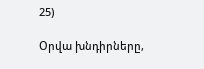25)

Օրվա խնդիրները,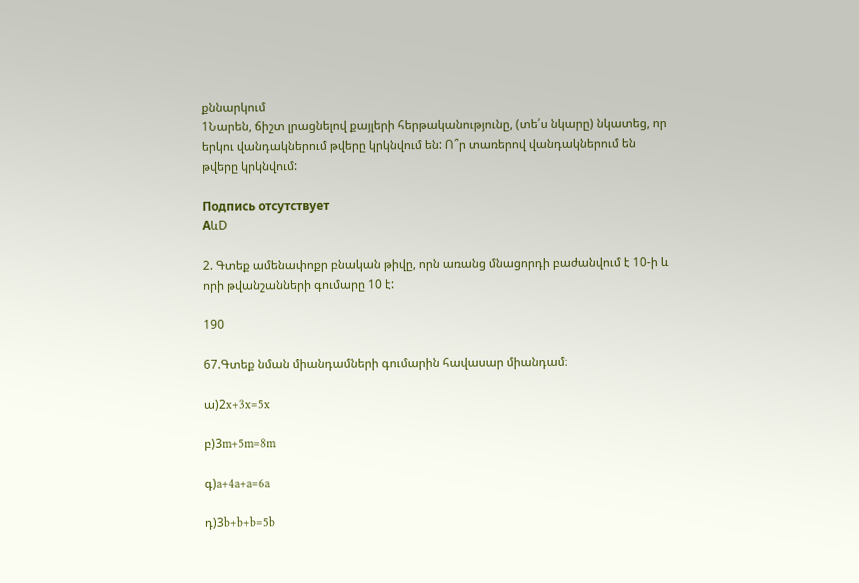քննարկում
1Նարեն, ճիշտ լրացնելով քայլերի հերթականությունը, (տե՛ս նկարը) նկատեց, որ երկու վանդակներում թվերը կրկնվում են: Ո՞ր տառերով վանդակներում են թվերը կրկնվում:

Подпись отсутствует
АևD

2. Գտեք ամենափոքր բնական թիվը, որն առանց մնացորդի բաժանվում է 10-ի և որի թվանշանների գումարը 10 է:

190

67.Գտեք նման միանդամների գումարին հավասար միանդամ։

ա)2x+3x=5x

բ)3m+5m=8m

գ)a+4a+a=6a

դ)3b+b+b=5b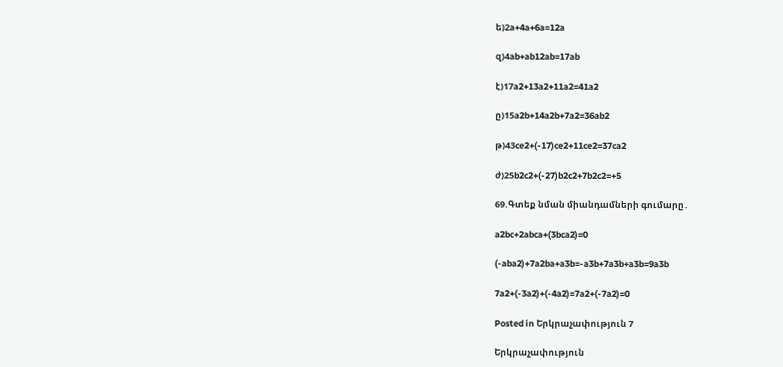ե)2a+4a+6a=12a

զ)4ab+ab12ab=17ab

է)17a2+13a2+11a2=41a2

ը)15a2b+14a2b+7a2=36ab2

թ)43ce2+(-17)ce2+11ce2=37ca2

ժ)25b2c2+(-27)b2c2+7b2c2=+5

69.Գտեք նման միանդամների գումարը․

a2bc+2abca+(3bca2)=0

(-aba2)+7a2ba+a3b=-a3b+7a3b+a3b=9a3b

7a2+(-3a2)+(-4a2)=7a2+(-7a2)=0

Posted in Երկրաչափություն 7

Երկրաչափություն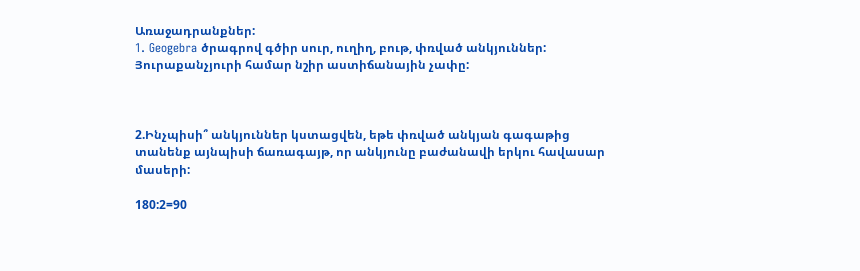Առաջադրանքներ:
1. Geogebra ծրագրով գծիր սուր, ուղիղ, բութ, փռված անկյուններ: Յուրաքանչյուրի համար նշիր աստիճանային չափը:



2.Ինչպիսի՞ անկյուններ կստացվեն, եթե փռված անկյան գագաթից տանենք այնպիսի ճառագայթ, որ անկյունը բաժանավի երկու հավասար մասերի:

180:2=90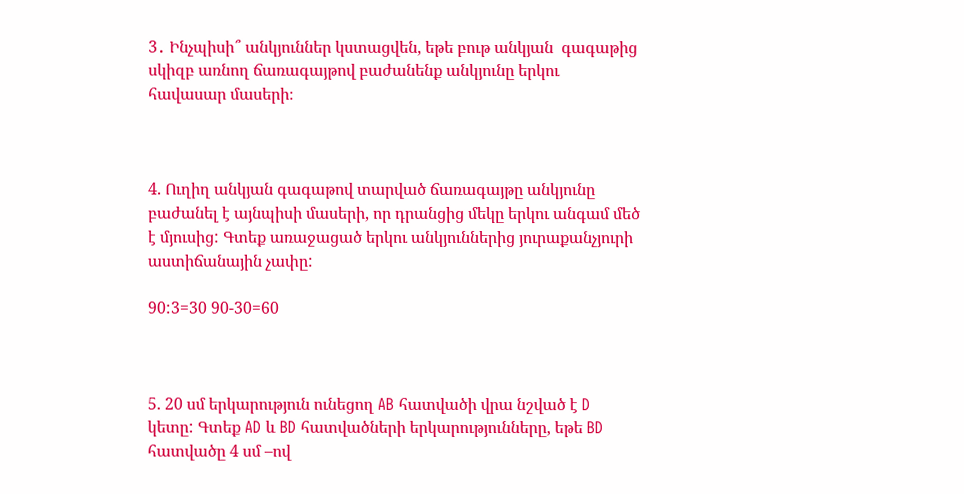3․ Ինչպիսի՞ անկյուններ կստացվեն, եթե բութ անկյան  գագաթից սկիզբ առնող ճառագայթով բաժանենք անկյունը երկու հավասար մասերի։



4. Ուղիղ անկյան գագաթով տարված ճառագայթը անկյունը բաժանել է այնպիսի մասերի, որ դրանցից մեկը երկու անգամ մեծ է մյուսից: Գտեք առաջացած երկու անկյուններից յուրաքանչյուրի աստիճանային չափը:

90:3=30 90-30=60



5. 20 սմ երկարություն ունեցող AB հատվածի վրա նշված է D կետը: Գտեք AD և BD հատվածների երկարությունները, եթե BD հատվածը 4 սմ –ով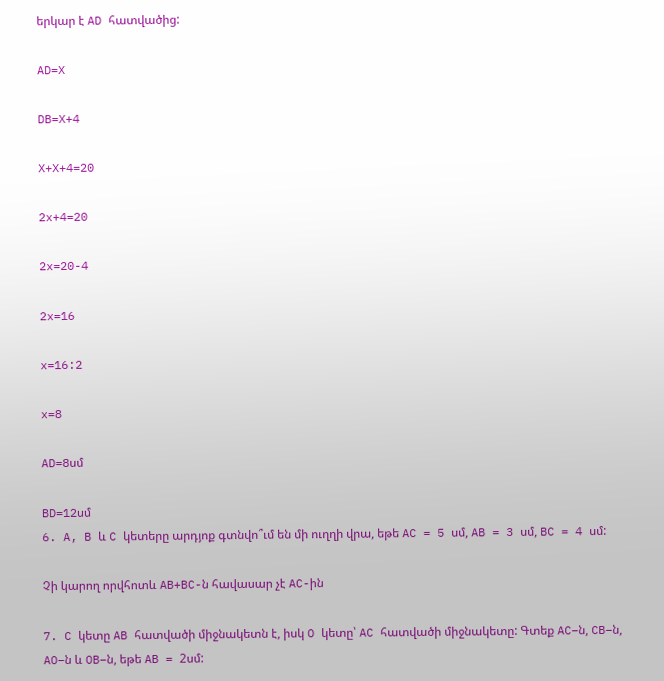երկար է AD հատվածից:

AD=X

DB=X+4

X+X+4=20

2x+4=20

2x=20-4

2x=16

x=16:2

x=8

AD=8սմ

BD=12սմ
6. A, B և C կետերը արդյոք գտնվո՞ւմ են մի ուղղի վրա, եթե AC = 5 սմ, AB = 3 սմ, BC = 4 սմ:

Չի կարող որվհոտև AB+BC-ն հավասար չէ AC-ին

7. C կետը AB հատվածի միջնակետն է, իսկ O կետը՝ AC հատվածի միջնակետը: Գտեք AC–ն, CB–ն, AO–ն և OB–ն, եթե AB = 2սմ: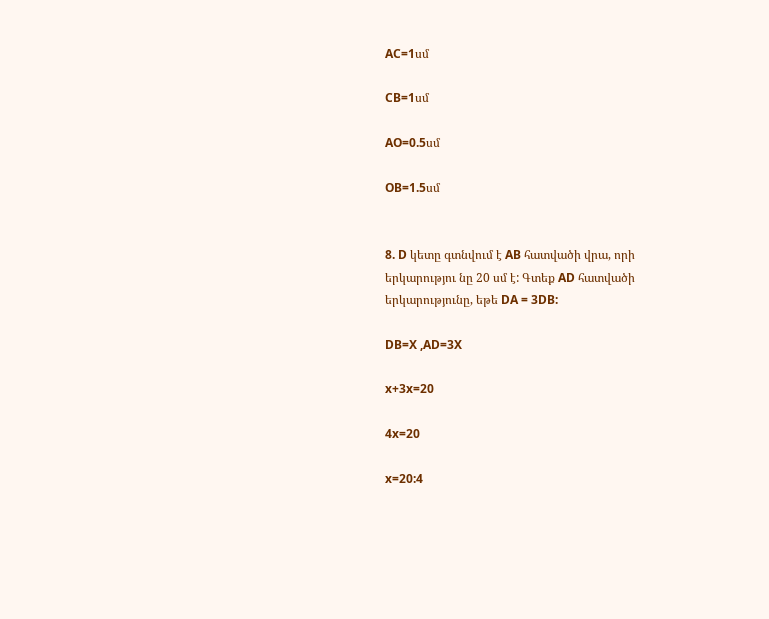AC=1սմ

CB=1սմ

AO=0.5սմ

OB=1.5սմ


8. D կետը գտնվում է AB հատվածի վրա, որի երկարությու նը 20 սմ է: Գտեք AD հատվածի երկարությունը, եթե DA = 3DB:

DB=X ,AD=3X

x+3x=20

4x=20

x=20:4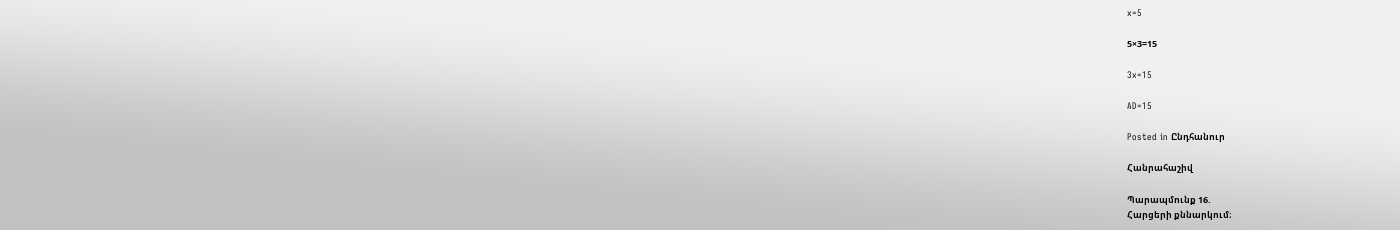x=5

5×3=15

3x=15

AD=15

Posted in Ընդհանուր

Հանրահաշիվ

Պարապմունք 16.
Հարցերի քննարկում։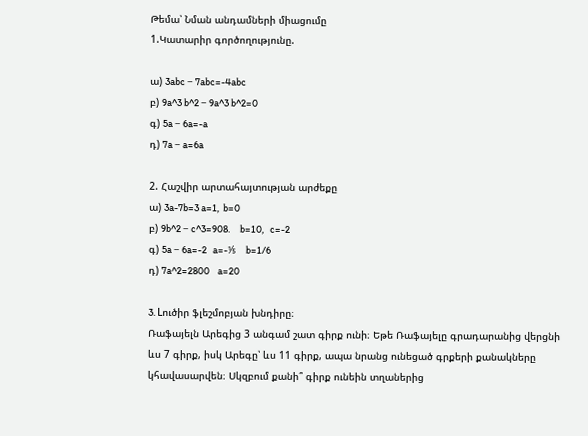Թեմա՝ Նման անդամների միացումը
1.Կատարիր գործողությունը.

ա) 3abc − 7abc=-4abc
բ) 9a^3 b^2 − 9a^3 b^2=0
գ) 5a − 6a=-a
դ) 7a − a=6a

2. Հաշվիր արտահայտության արժեքը
ա) 3a-7b=3 a=1,  b=0
բ) 9b^2 − c^3=908.     b=10,   c=-2
գ) 5a − 6a=-2   a=-⅕     b=1/6
դ) 7a^2=2800    a=20

3. Lուծիր ֆլեշմոբյան խնդիրը։
Ռաֆայելն Արեգից 3 անգամ շատ գիրք ունի։ Եթե Ռաֆայելը գրադարանից վերցնի ևս 7 գիրք, իսկ Արեգը՝ ևս 11 գիրք, ապա նրանց ունեցած գրքերի քանակները կհավասարվեն։ Սկզբում քանի՞ գիրք ունեին տղաներից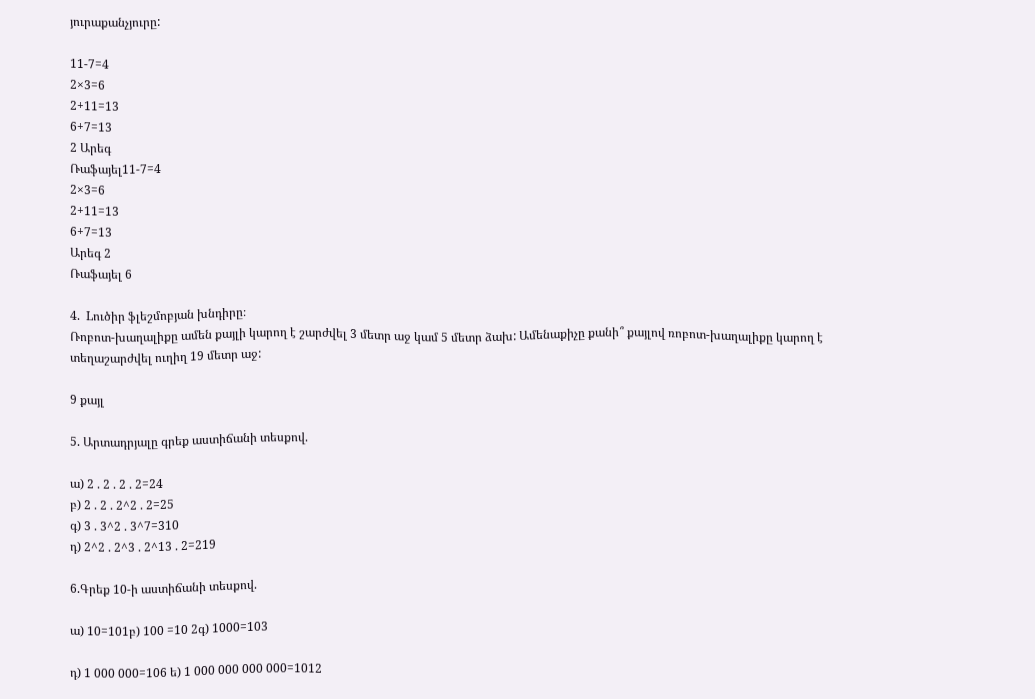յուրաքանչյուրը:

11-7=4
2×3=6
2+11=13
6+7=13
2 Արեգ
Ռաֆայել11-7=4
2×3=6
2+11=13
6+7=13
Արեգ 2
Ռաֆայել 6

4.  Lուծիր ֆլեշմոբյան խնդիրը։
Ռոբոտ-խաղալիքը ամեն քայլի կարող է շարժվել 3 մետր աջ կամ 5 մետր ձախ: Ամենաքիչը քանի՞ քայլով ռոբոտ-խաղալիքը կարող է տեղաշարժվել ուղիղ 19 մետր աջ:

9 քայլ

5. Արտադրյալը գրեք աստիճանի տեսքով.

ա) 2 . 2 . 2 . 2=24
բ) 2 . 2 . 2^2 . 2=25
գ) 3 . 3^2 . 3^7=310
դ) 2^2 . 2^3 . 2^13 . 2=219

6.Գրեք 10-ի աստիճանի տեսքով.

ա) 10=101բ) 100 =10 2գ) 1000=103

դ) 1 000 000=106 ե) 1 000 000 000 000=1012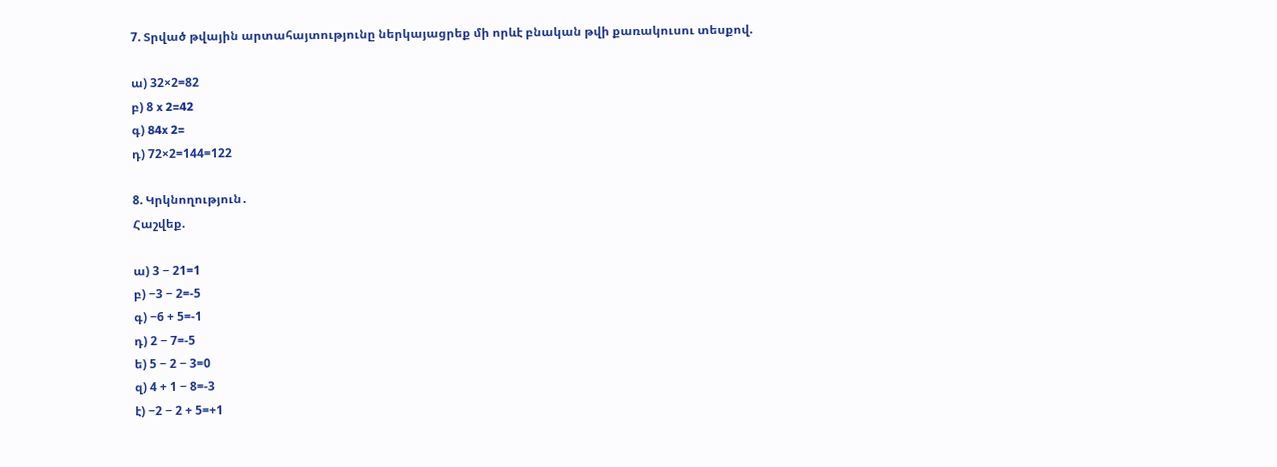7. Տրված թվային արտահայտությունը ներկայացրեք մի որևէ բնական թվի քառակուսու տեսքով.

ա) 32×2=82
բ) 8 x 2=42
գ) 84x 2=
դ) 72×2=144=122

8. Կրկնողություն․
Հաշվեք.

ա) 3 − 21=1
բ) −3 − 2=-5
գ) −6 + 5=-1
դ) 2 − 7=-5
ե) 5 − 2 − 3=0
զ) 4 + 1 − 8=-3
է) −2 − 2 + 5=+1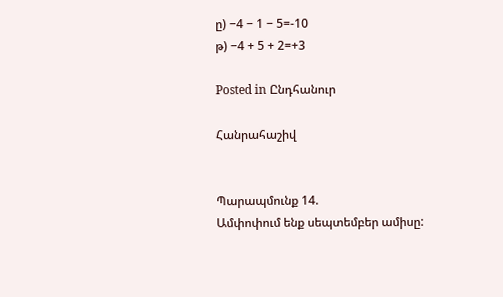ը) −4 − 1 − 5=-10
թ) −4 + 5 + 2=+3

Posted in Ընդհանուր

Հանրահաշիվ


Պարապմունք 14.
Ամփոփում ենք սեպտեմբեր ամիսը: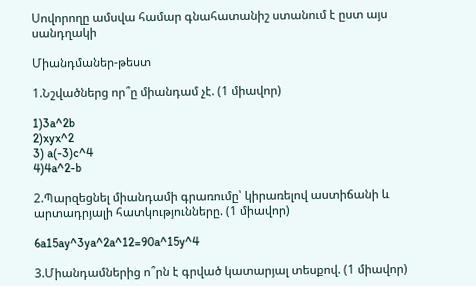Սովորողը ամսվա համար գնահատանիշ ստանում է ըստ այս
սանդղակի

Միանդմաներ-թեստ

1.Նշվածներց որ՞ը միանդամ չէ. (1 միավոր)

1)3a^2b
2)xyx^2
3) a(-3)c^4
4)4a^2-b

2.Պարզեցնել միանդամի գրառումը՝ կիրառելով աստիճանի և արտադրյալի հատկությունները. (1 միավոր)

6a15ay^3ya^2a^12=90a^15y^4

3.Միանդամներից ո՞րն է գրված կատարյալ տեսքով. (1 միավոր)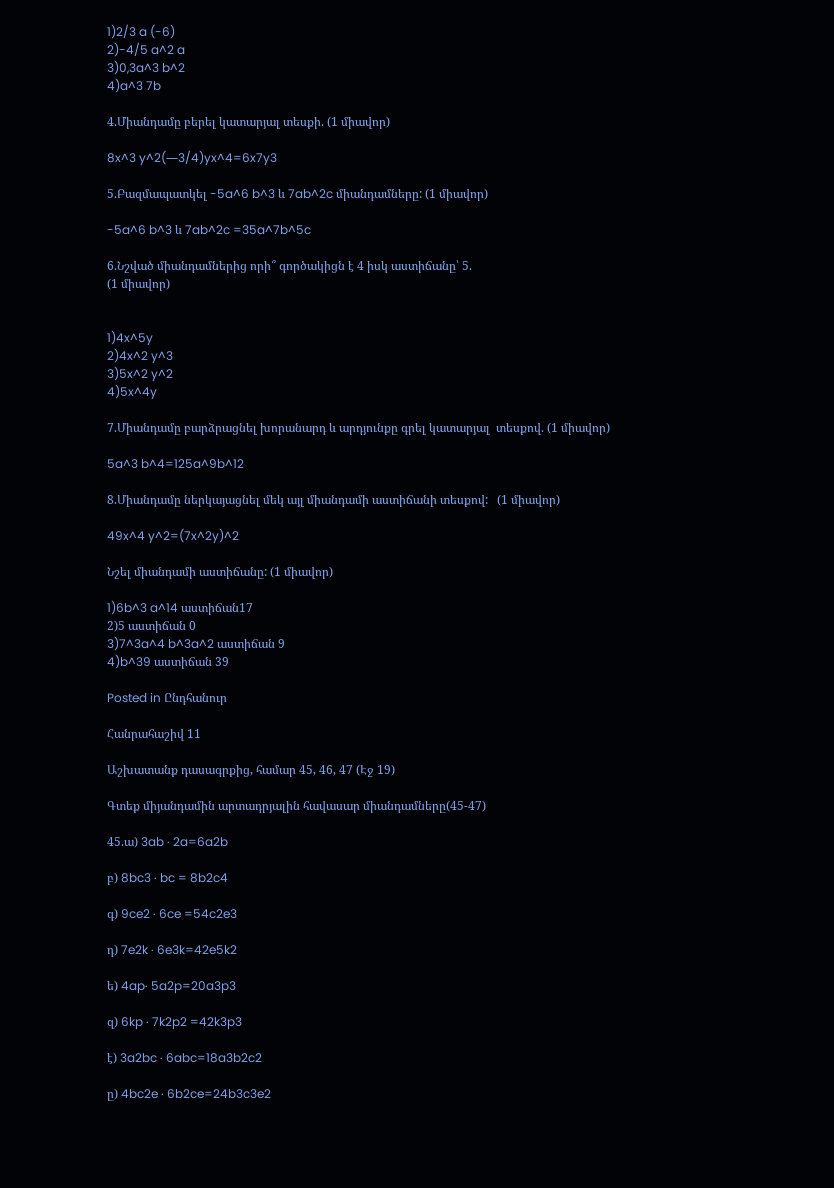1)2/3 a (-6)
2)-4/5 a^2 a
3)0,3a^3 b^2
4)a^3 7b

4.Միանդամը բերել կատարյալ տեսքի. (1 միավոր)

8x^3 y^2(―3/4)yx^4=6x7y3

5.Բազմապատկել -5a^6 b^3 և 7ab^2c միանդամները: (1 միավոր)

-5a^6 b^3 և 7ab^2c =35a^7b^5c

6.Նշված միանդամներից որի՞ գործակիցն է 4 իսկ աստիճանը՝ 5.
(1 միավոր)


1)4x^5y
2)4x^2 y^3
3)5x^2 y^2
4)5x^4y

7.Միանդամը բարձրացնել խորանարդ և արդյունքը գրել կատարյալ  տեսքով. (1 միավոր)

5a^3 b^4=125a^9b^12

8.Միանդամը ներկայացնել մեկ այլ միանդամի աստիճանի տեսքով:   (1 միավոր)

49x^4 y^2=(7x^2y)^2

Նշել միանդամի աստիճանը: (1 միավոր)

1)6b^3 a^14 աստիճան17
2)5 աստիճան 0
3)7^3a^4 b^3a^2 աստիճան 9
4)b^39 աստիճան 39

Posted in Ընդհանուր

Հանրահաշիվ 11

Աշխատանք դասագրքից, համար 45, 46, 47 (Էջ 19)

Գտեք միյանդամին արտադրյալին հավասար միանդամները(45-47)

45.ա) 3ab · 2a=6a2b

բ) 8bc3 · bc = 8b2c4

գ) 9ce2 · 6ce =54c2e3

դ) 7e2k · 6e3k=42e5k2

ե) 4ap· 5a2p=20a3p3

զ) 6kp · 7k2p2 =42k3p3

է) 3a2bc · 6abc=18a3b2c2

ը) 4bc2e · 6b2ce=24b3c3e2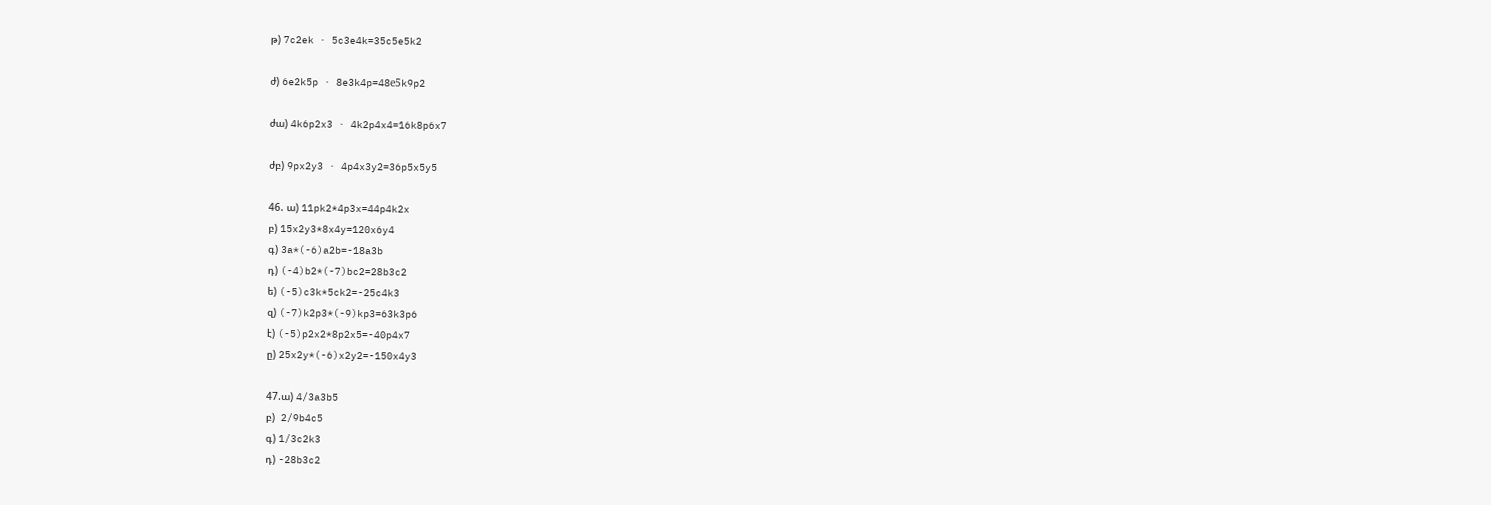թ) 7c2ek · 5c3e4k=35c5e5k2

ժ) 6e2k5p · 8e3k4p=48е5k9p2

ժա) 4k6p2x3 · 4k2p4x4=16k8p6x7

ժբ) 9px2y3 · 4p4x3y2=36p5x5y5

46. ա) 11pk2*4p3x=44p4k2x
բ) 15x2y3*8x4y=120x6y4
գ) 3a*(-6)a2b=-18a3b
դ) (-4)b2*(-7)bc2=28b3c2
ե) (-5)c3k*5ck2=-25c4k3
զ) (-7)k2p3*(-9)kp3=63k3p6
է) (-5)p2x2*8p2x5=-40p4x7
ը) 25x2y*(-6)x2y2=-150x4y3

47.ա) 4/3a3b5
բ)  2/9b4c5
գ) 1/3c2k3
դ) -28b3c2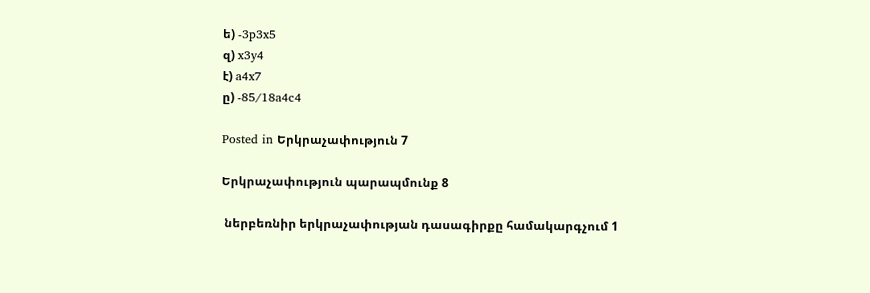ե) -3p3x5
զ) x3y4
է) a4x7
ը) -85/18a4c4

Posted in Երկրաչափություն 7

Երկրաչափություն պարապմունք 8

 ներբեռնիր երկրաչափության դասագիրքը համակարգչում 1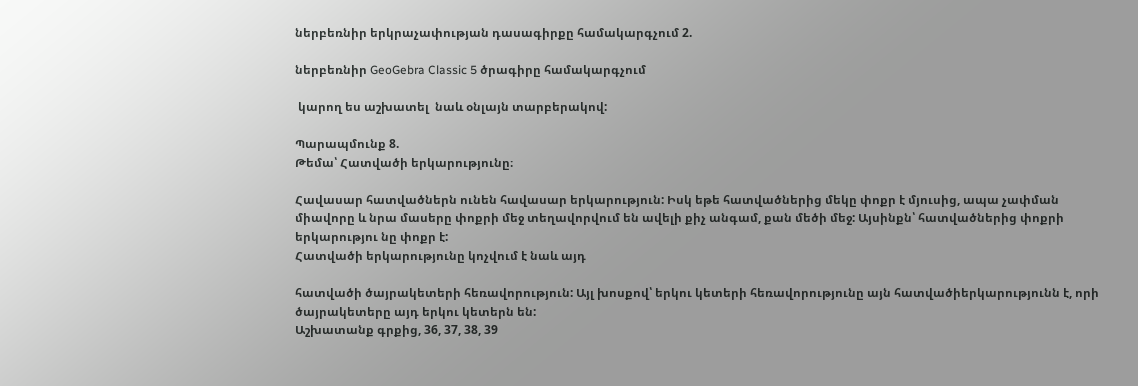ներբեռնիր երկրաչափության դասագիրքը համակարգչում 2.

ներբեռնիր GeoGebra Classic 5 ծրագիրը համակարգչում

 կարող ես աշխատել  նաև օնլայն տարբերակով:

Պարապմունք 8.
Թեմա՝ Հատվածի երկարությունը։

Հավասար հատվածներն ունեն հավասար երկարություն: Իսկ եթե հատվածներից մեկը փոքր է մյուսից, ապա չափման միավորը և նրա մասերը փոքրի մեջ տեղավորվում են ավելի քիչ անգամ, քան մեծի մեջ: Այսինքն՝ հատվածներից փոքրի երկարությու նը փոքր է:
Հատվածի երկարությունը կոչվում է նաև այդ

հատվածի ծայրակետերի հեռավորություն: Այլ խոսքով՝ երկու կետերի հեռավորությունը այն հատվածիերկարությունն է, որի ծայրակետերը այդ երկու կետերն են:
Աշխատանք գրքից, 36, 37, 38, 39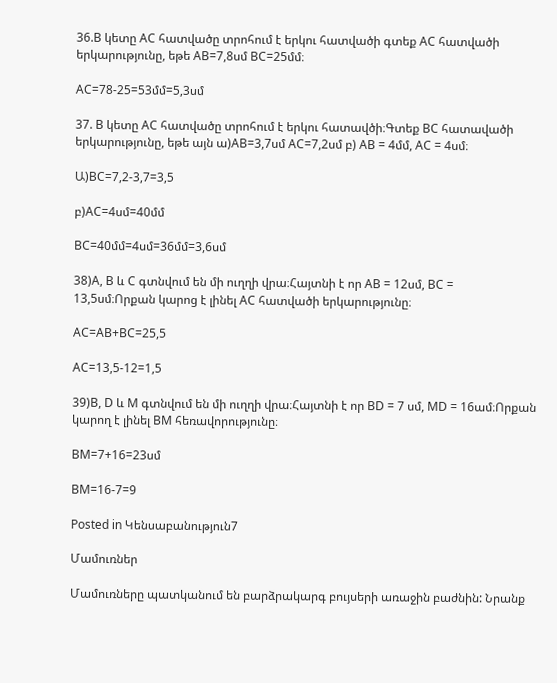36.B կետը AC հատվածը տրոհում է երկու հատվածի գտեք AC հատվածի երկարությունը, եթե AB=7,8սմ BC=25մմ։

AC=78-25=53մմ=5,3սմ

37. B կետը AC հատվածը տրոհում է երկու հատավծի։Գտեք BC հատավածի երկարությունը, եթե այն ա)AB=3,7սմ AC=7,2սմ բ) AB = 4մմ, AC = 4սմ։

Ա)BC=7,2-3,7=3,5

բ)AC=4սմ=40մմ

BC=40մմ=4սմ=36մմ=3,6սմ

38)A, B և C գտնվում են մի ուղղի վրա։Հայտնի է որ AB = 12սմ, BC = 13,5սմ։Որքան կարոց է լինել AC հատվածի երկարությունը։

AC=AB+BC=25,5

AC=13,5-12=1,5

39)B, D և M գտնվում են մի ուղղի վրա։Հայտնի է որ BD = 7 սմ, MD = 16ամ։Որքան կարող է լինել BM հեռավորությունը։

BM=7+16=23սմ

BM=16-7=9

Posted in Կենսաբանություն7

Մամուռներ

Մամուռները պատկանում են բարձրակարգ բույսերի առաջին բաժնին: Նրանք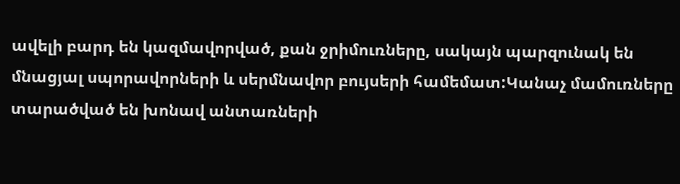ավելի բարդ են կազմավորված, քան ջրիմուռները, սակայն պարզունակ են մնացյալ սպորավորների և սերմնավոր բույսերի համեմատ:Կանաչ մամուռները տարածված են խոնավ անտառների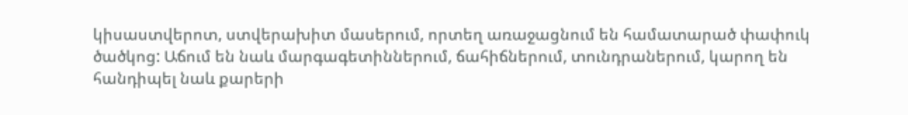կիսաստվերոտ, ստվերախիտ մասերում, որտեղ առաջացնում են համատարած փափուկ ծածկոց: Աճում են նաև մարգագետիններում, ճահիճներում, տունդրաներում, կարող են հանդիպել նաև քարերի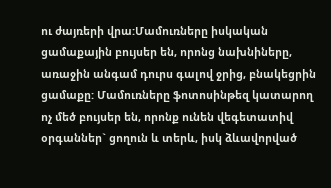ու ժայռերի վրա:Մամուռները իսկական ցամաքային բույսեր են, որոնց նախնիները, առաջին անգամ դուրս գալով ջրից, բնակեցրին ցամաքը: Մամուռները ֆոտոսինթեզ կատարող ոչ մեծ բույսեր են, որոնք ունեն վեգետատիվ օրգաններ` ցողուն և տերև, իսկ ձևավորված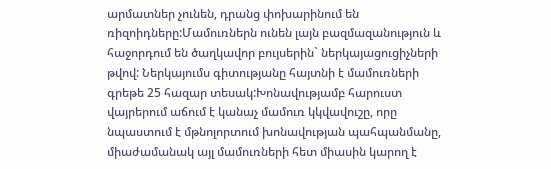արմատներ չունեն, դրանց փոխարինում են ռիզոիդները:Մամուռներն ունեն լայն բազմազանություն և հաջորդում են ծաղկավոր բույսերին` ներկայացուցիչների թվով: Ներկայումս գիտությանը հայտնի է մամուռների գրեթե 25 հազար տեսակ:Խոնավությամբ հարուստ վայրերում աճում է կանաչ մամուռ կկվավուշը, որը նպաստում է մթնոլորտում խոնավության պահպանմանը, միաժամանակ այլ մամուռների հետ միասին կարող է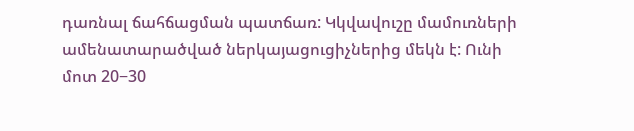դառնալ ճահճացման պատճառ: Կկվավուշը մամուռների ամենատարածված ներկայացուցիչներից մեկն է: Ունի մոտ 20−30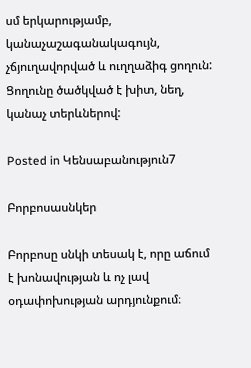սմ երկարությամբ, կանաչաշագանակագույն, չճյուղավորված և ուղղաձիգ ցողուն: Ցողունը ծածկված է խիտ, նեղ, կանաչ տերևներով:

Posted in Կենսաբանություն7

Բորբոսասնկեր

Բորբոսը սնկի տեսակ է, որը աճում է խոնավության և ոչ լավ օդափոխության արդյունքում։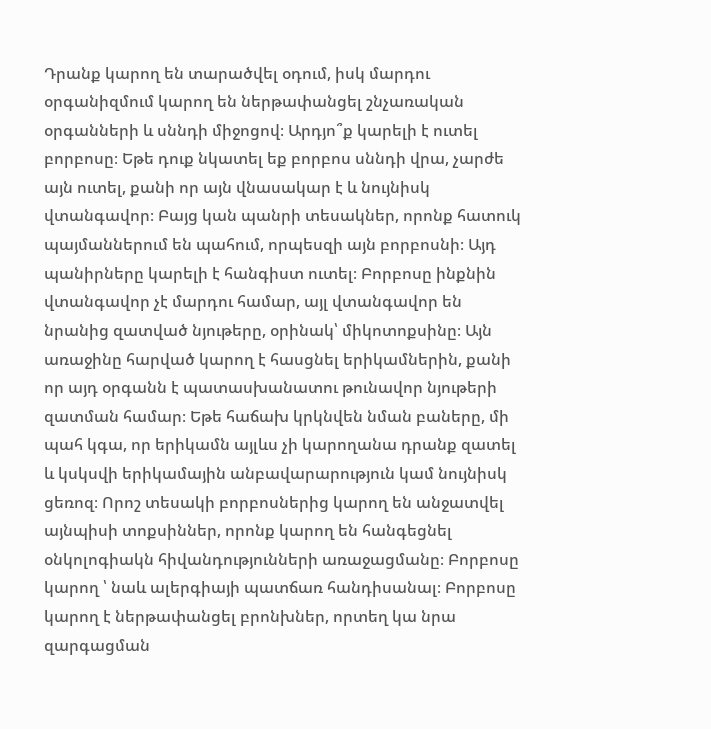Դրանք կարող են տարածվել օդում, իսկ մարդու օրգանիզմում կարող են ներթափանցել շնչառական օրգանների և սննդի միջոցով։ Արդյո՞ք կարելի է ուտել բորբոսը։ Եթե դուք նկատել եք բորբոս սննդի վրա, չարժե այն ուտել, քանի որ այն վնասակար է և նույնիսկ վտանգավոր։ Բայց կան պանրի տեսակներ, որոնք հատուկ պայմաններում են պահում, որպեսզի այն բորբոսնի։ Այդ պանիրները կարելի է հանգիստ ուտել։ Բորբոսը ինքնին վտանգավոր չէ մարդու համար, այլ վտանգավոր են նրանից զատված նյութերը, օրինակ՝ միկոտոքսինը։ Այն առաջինը հարված կարող է հասցնել երիկամներին, քանի որ այդ օրգանն է պատասխանատու թունավոր նյութերի զատման համար։ Եթե հաճախ կրկնվեն նման բաները, մի պահ կգա, որ երիկամն այլևս չի կարողանա դրանք զատել և կսկսվի երիկամային անբավարարություն կամ նույնիսկ ցեռոզ։ Որոշ տեսակի բորբոսներից կարող են անջատվել այնպիսի տոքսիններ, որոնք կարող են հանգեցնել օնկոլոգիակն հիվանդությունների առաջացմանը։ Բորբոսը կարող ՝ նաև ալերգիայի պատճառ հանդիսանալ։ Բորբոսը կարող է ներթափանցել բրոնխներ, որտեղ կա նրա զարգացման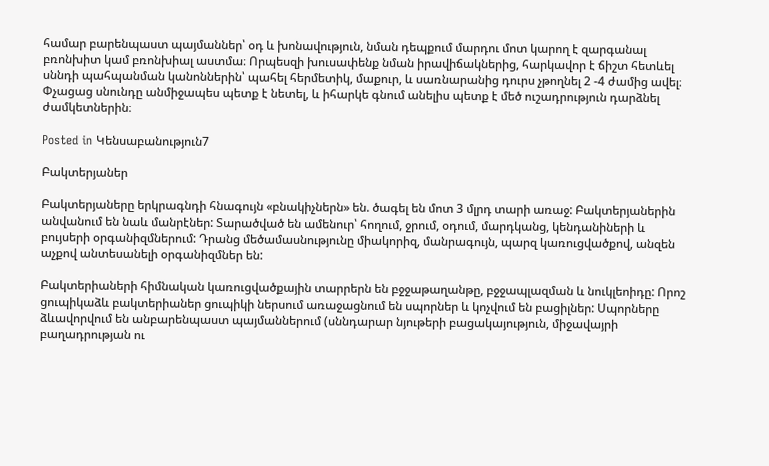համար բարենպաստ պայմաններ՝ օդ և խոնավություն, նման դեպքում մարդու մոտ կարող է զարգանալ բռոնխիտ կամ բռոնխիալ աստմա։ Որպեսզի խուսափենք նման իրավիճակներից, հարկավոր է ճիշտ հետևել սննդի պահպանման կանոններին՝ պահել հերմետիկ, մաքուր, և սառնարանից դուրս չթողնել 2 -4 ժամից ավել։ Փչացաց սնունդը անմիջապես պետք է նետել, և իհարկե գնում անելիս պետք է մեծ ուշադրություն դարձնել ժամկետներին։

Posted in Կենսաբանություն7

Բակտերյաներ

Բակտերյաները երկրագնդի հնագույն «բնակիչներն» են. ծագել են մոտ 3 մլրդ տարի առաջ: Բակտերյաներին  անվանում են նաև մանրէներ: Տարածված են ամենուր՝ հողում, ջրում, օդում, մարդկանց, կենդանիների և բույսերի օրգանիզմներում: Դրանց մեծամասնությունը միակորիզ, մանրագույն, պարզ կառուցվածքով, անզեն աչքով անտեսանելի օրգանիզմներ են:

Բակտերիաների հիմնական կառուցվածքային տարրերն են բջջաթաղանթը, բջջապլազման և նուկլեոիդը: Որոշ ցուպիկաձև բակտերիաներ ցուպիկի ներսում առաջացնում են սպորներ և կոչվում են բացիլներ: Սպորները ձևավորվում են անբարենպաստ պայմաններում (սննդարար նյութերի բացակայություն, միջավայրի բաղադրության ու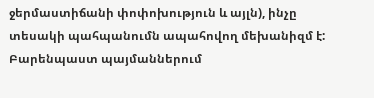ջերմաստիճանի փոփոխություն և այլն), ինչը տեսակի պահպանումն ապահովող մեխանիզմ է: Բարենպաստ պայմաններում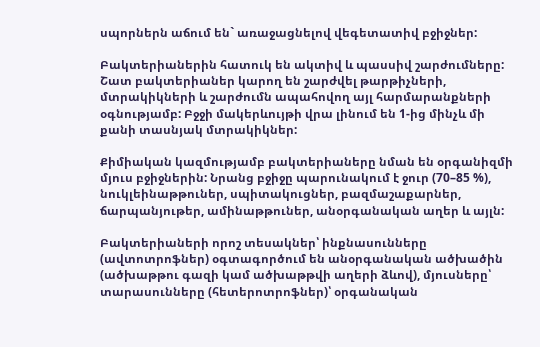սպորներն աճում են` առաջացնելով վեգետատիվ բջիջներ:

Բակտերիաներին հատուկ են ակտիվ և պասսիվ շարժումները: Շատ բակտերիաներ կարող են շարժվել թարթիչների, մտրակիկների և շարժումն ապահովող այլ հարմարանքների օգնությամբ: Բջջի մակերևույթի վրա լինում են 1-ից մինչև մի քանի տասնյակ մտրակիկներ:

Քիմիական կազմությամբ բակտերիաները նման են օրգանիզմի մյուս բջիջներին: Նրանց բջիջը պարունակում է ջուր (70–85 %), նուկլեինաթթուներ, սպիտակուցներ, բազմաշաքարներ, ճարպանյութեր, ամինաթթուներ, անօրգանական աղեր և այլն:

Բակտերիաների որոշ տեսակներ՝ ինքնասունները (ավտոտրոֆներ) օգտագործում են անօրգանական ածխածին (ածխաթթու գազի կամ ածխաթթվի աղերի ձևով), մյուսները՝ տարասունները (հետերոտրոֆներ)՝ օրգանական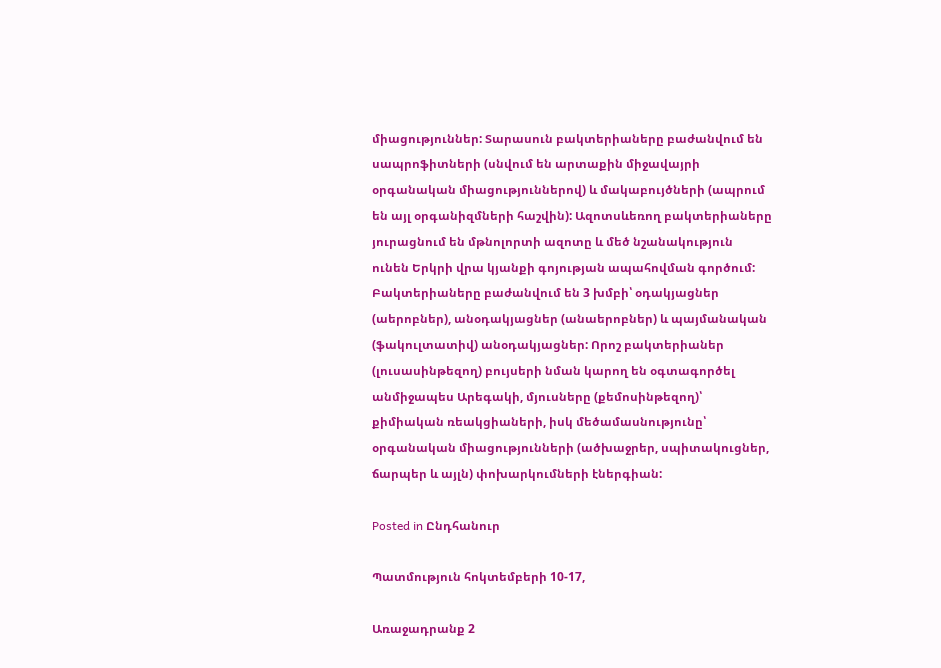միացություններ: Տարասուն բակտերիաները բաժանվում են սապրոֆիտների (սնվում են արտաքին միջավայրի օրգանական միացություններով) և մակաբույծների (ապրում են այլ օրգանիզմների հաշվին): Ազոտսևեռող բակտերիաները յուրացնում են մթնոլորտի ազոտը և մեծ նշանակություն ունեն Երկրի վրա կյանքի գոյության ապահովման գործում: Բակտերիաները բաժանվում են 3 խմբի՝ օդակյացներ (աերոբներ), անօդակյացներ (անաերոբներ) և պայմանական (ֆակուլտատիվ) անօդակյացներ: Որոշ բակտերիաներ (լուսասինթեզող) բույսերի նման կարող են օգտագործել անմիջապես Արեգակի, մյուսները (քեմոսինթեզող)՝ քիմիական ռեակցիաների, իսկ մեծամասնությունը՝ օրգանական միացությունների (ածխաջրեր, սպիտակուցներ, ճարպեր և այլն) փոխարկումների էներգիան:

Posted in Ընդհանուր

Պատմություն հոկտեմբերի 10-17,

Առաջադրանք 2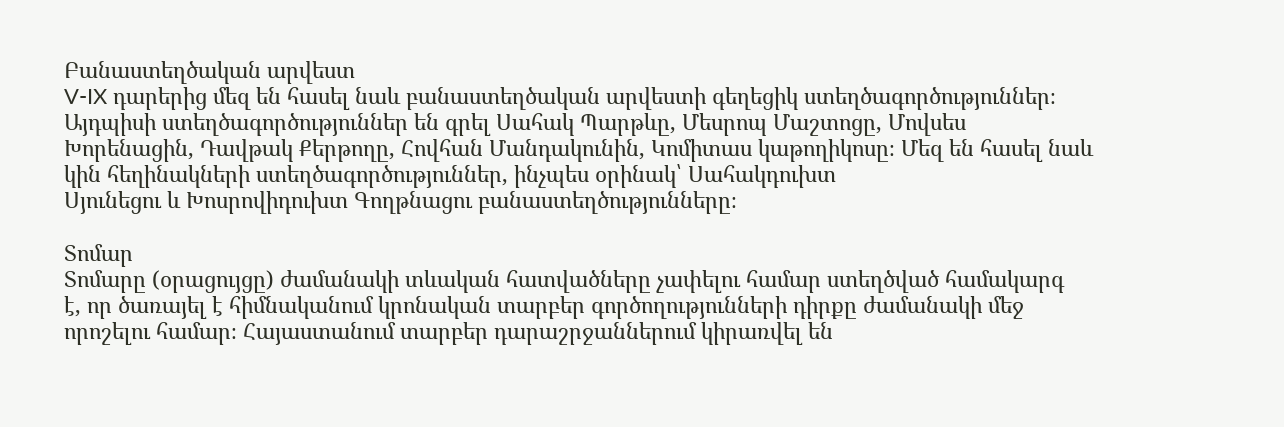Բանաստեղծական արվեստ
V-IX դարերից մեզ են հասել նաև բանաստեղծական արվեստի գեղեցիկ ստեղծագործություններ։ Այդպիսի ստեղծագործություններ են գրել Սահակ Պարթևը, Մեսրոպ Մաշտոցը, Մովսես Խորենացին, Դավթակ Քերթողը, Հովհան Մանդակունին, Կոմիտաս կաթողիկոսը։ Մեզ են հասել նաև կին հեղինակների ստեղծագործություններ, ինչպես օրինակ՝ Սահակդուխտ
Սյունեցու և Խոսրովիդուխտ Գողթնացու բանաստեղծությունները։

Տոմար
Տոմարը (օրացույցը) ժամանակի տևական հատվածները չափելու համար ստեղծված համակարգ
է, որ ծառայել է հիմնականում կրոնական տարբեր գործողությունների դիրքը ժամանակի մեջ որոշելու համար։ Հայաստանում տարբեր դարաշրջաններում կիրառվել են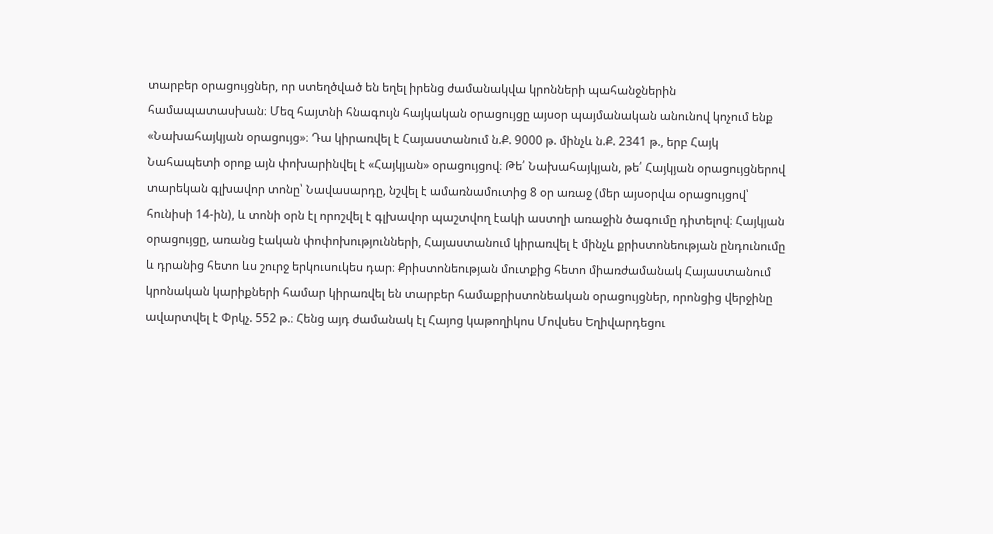տարբեր օրացույցներ, որ ստեղծված են եղել իրենց ժամանակվա կրոնների պահանջներին համապատասխան։ Մեզ հայտնի հնագույն հայկական օրացույցը այսօր պայմանական անունով կոչում ենք «Նախահայկյան օրացույց»։ Դա կիրառվել է Հայաստանում ն.Ք. 9000 թ. մինչև ն.Ք. 2341 թ., երբ Հայկ
Նահապետի օրոք այն փոխարինվել է «Հայկյան» օրացույցով։ Թե՛ Նախահայկյան, թե՛ Հայկյան օրացույցներով տարեկան գլխավոր տոնը՝ Նավասարդը, նշվել է ամառնամուտից 8 օր առաջ (մեր այսօրվա օրացույցով՝ հունիսի 14-ին), և տոնի օրն էլ որոշվել է գլխավոր պաշտվող էակի աստղի առաջին ծագումը դիտելով։ Հայկյան օրացույցը, առանց էական փոփոխությունների, Հայաստանում կիրառվել է մինչև քրիստոնեության ընդունումը և դրանից հետո ևս շուրջ երկուսուկես դար։ Քրիստոնեության մուտքից հետո միառժամանակ Հայաստանում կրոնական կարիքների համար կիրառվել են տարբեր համաքրիստոնեական օրացույցներ, որոնցից վերջինը ավարտվել է Փրկչ. 552 թ.։ Հենց այդ ժամանակ էլ Հայոց կաթողիկոս Մովսես Եղիվարդեցու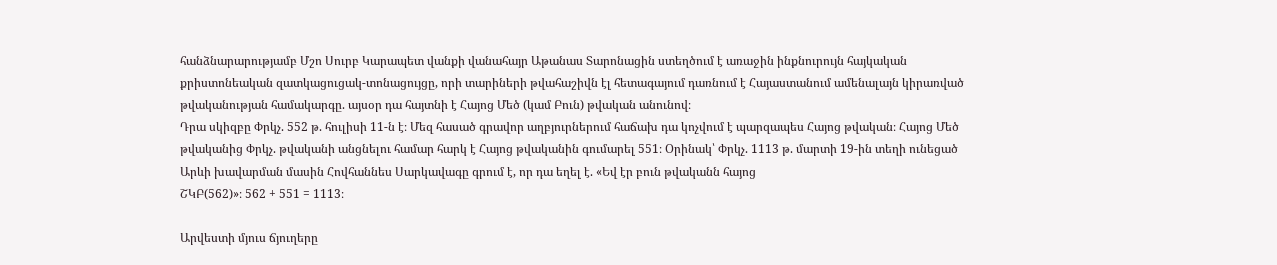հանձնարարությամբ Մշո Սուրբ Կարապետ վանքի վանահայր Աթանաս Տարոնացին ստեղծում է առաջին ինքնուրույն հայկական քրիստոնեական զատկացուցակ-տոնացույցը, որի տարիների թվահաշիվն էլ հետագայում դառնում է Հայաստանում ամենալայն կիրառված թվականության համակարգը. այսօր դա հայտնի է Հայոց Մեծ (կամ Բուն) թվական անունով։
Դրա սկիզբը Փրկչ. 552 թ. հուլիսի 11-ն է։ Մեզ հասած գրավոր աղբյուրներում հաճախ դա կոչվում է պարզապես Հայոց թվական։ Հայոց Մեծ թվականից Փրկչ. թվականի անցնելու համար հարկ է Հայոց թվականին գումարել 551։ Օրինակ՝ Փրկչ. 1113 թ. մարտի 19-ին տեղի ունեցած Արևի խավարման մասին Հովհաննես Սարկավագը գրում է, որ դա եղել է. «Եվ էր բուն թվականն հայոց
ՇԿԲ(562)»։ 562 + 551 = 1113։

Արվեստի մյուս ճյուղերը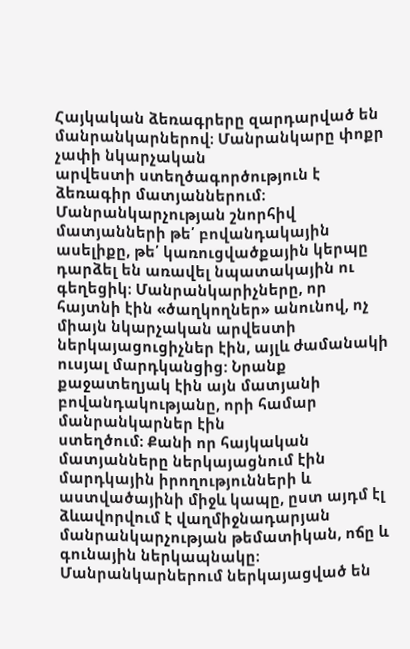Հայկական ձեռագրերը զարդարված են մանրանկարներով։ Մանրանկարը փոքր չափի նկարչական
արվեստի ստեղծագործություն է ձեռագիր մատյաններում։ Մանրանկարչության շնորհիվ մատյանների թե՛ բովանդակային ասելիքը, թե՛ կառուցվածքային կերպը դարձել են առավել նպատակային ու գեղեցիկ։ Մանրանկարիչները, որ հայտնի էին «ծաղկողներ» անունով, ոչ միայն նկարչական արվեստի ներկայացուցիչներ էին, այլև ժամանակի ուսյալ մարդկանցից: Նրանք քաջատեղյակ էին այն մատյանի բովանդակությանը, որի համար մանրանկարներ էին
ստեղծում։ Քանի որ հայկական մատյանները ներկայացնում էին մարդկային իրողությունների և աստվածայինի միջև կապը, ըստ այդմ էլ ձևավորվում է վաղմիջնադարյան մանրանկարչության թեմատիկան, ոճը և գունային ներկապնակը։ Մանրանկարներում ներկայացված են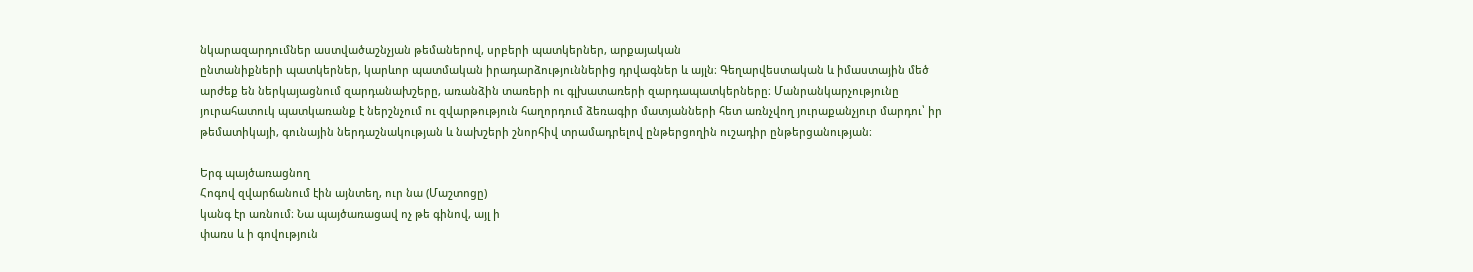նկարազարդումներ աստվածաշնչյան թեմաներով, սրբերի պատկերներ, արքայական
ընտանիքների պատկերներ, կարևոր պատմական իրադարձություններից դրվագներ և այլն։ Գեղարվեստական և իմաստային մեծ արժեք են ներկայացնում զարդանախշերը, առանձին տառերի ու գլխատառերի զարդապատկերները։ Մանրանկարչությունը յուրահատուկ պատկառանք է ներշնչում ու զվարթություն հաղորդում ձեռագիր մատյանների հետ առնչվող յուրաքանչյուր մարդու՝ իր թեմատիկայի, գունային ներդաշնակության և նախշերի շնորհիվ տրամադրելով ընթերցողին ուշադիր ընթերցանության։

Երգ պայծառացնող
Հոգով զվարճանում էին այնտեղ, ուր նա (Մաշտոցը)
կանգ էր առնում։ Նա պայծառացավ ոչ թե գինով, այլ ի
փառս և ի գովություն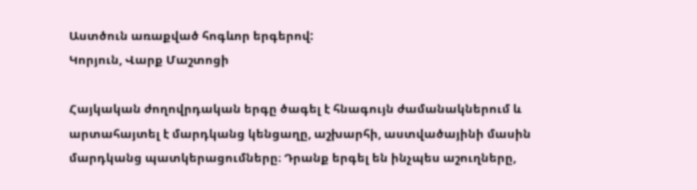Աստծուն առաքված հոգևոր երգերով:
Կորյուն, Վարք Մաշտոցի

Հայկական ժողովրդական երգը ծագել է հնագույն ժամանակներում և արտահայտել է մարդկանց կենցաղը, աշխարհի, աստվածայինի մասին մարդկանց պատկերացումները։ Դրանք երգել են ինչպես աշուղները,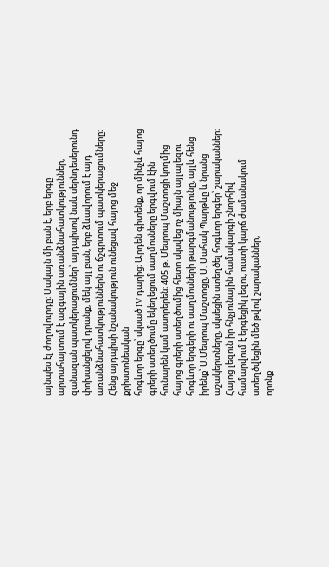այնպես էլ ժողովուրդը։ Սակայն մի բան է, երբ երգը արտահայտում է ազգային առանձնահատկություններ, զանազան պատկերացումներ՝ այդպիսով նաև սերնդեսերունդ փոխանցելով դրանք, մեկ այլ բան, երբ ձևավորում է այդ առանձնահատկություններն ու ճշգրտում պատկերացումները։ Հենց այդպիսի նշանակություն ունեցավ հայոց մեջ քրիստոնեական
հոգևոր երգը՝ սկսած IV դարից։ Արդեն գիտենք, որ մինչև հայոց գրերի ստեղծումը եկեղեցում սաղմոսները երգվում էին հունարեն կամ ասորերեն։ 405 թ. Մեսրոպ Մաշտոցի կողմից հայոց գրերի ստեղծումից հետո սկսվեց ոչ միայն այլալեզու հոգևոր երգերի ու սաղմոսների թարգմանությունը, այլև հենց իրենք՝ Ս.Մեսրոպ Մաշտոցը, Ս. Սահակ Պարթևը և նրանց աշակերտները, սկսեցին ստեղծել հոգևոր երգեր՝ շարականներ։ Հայոց լեզուն իր հնչյունային համակարգի շնորհիվ համարվում է երգեցիկ լեզու, ուստի կարճ ժամանակում ստեղծվեցին մեծ թվով շարականներ,
որոնք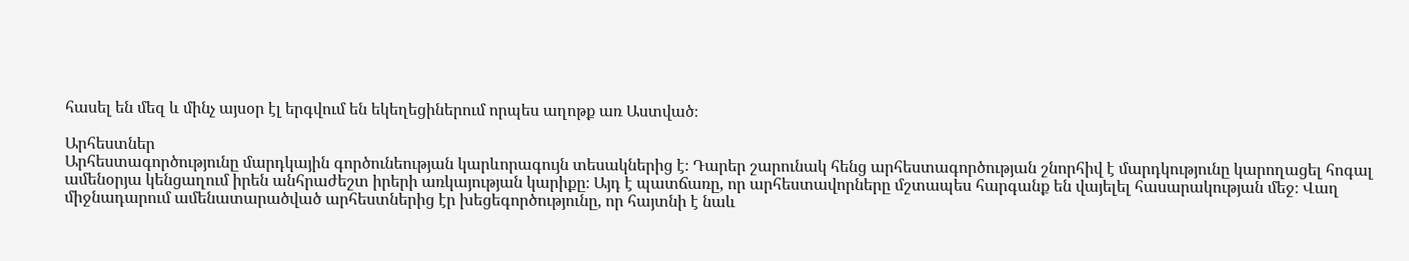հասել են մեզ և մինչ այսօր էլ երգվում են եկեղեցիներում որպես աղոթք առ Աստված։

Արհեստներ
Արհեստագործությունը մարդկային գործունեության կարևորագույն տեսակներից է։ Դարեր շարունակ հենց արհեստագործության շնորհիվ է մարդկությունը կարողացել հոգալ ամենօրյա կենցաղում իրեն անհրաժեշտ իրերի առկայության կարիքը։ Այդ է պատճառը, որ արհեստավորները մշտապես հարգանք են վայելել հասարակության մեջ։ Վաղ միջնադարում ամենատարածված արհեստներից էր խեցեգործությունը, որ հայտնի է նաև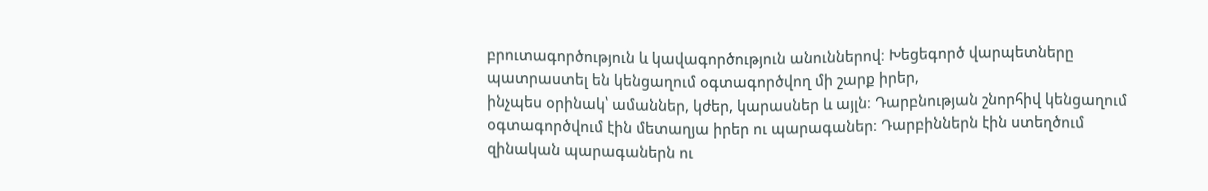բրուտագործություն և կավագործություն անուններով։ Խեցեգործ վարպետները պատրաստել են կենցաղում օգտագործվող մի շարք իրեր,
ինչպես օրինակ՝ ամաններ, կժեր, կարասներ և այլն։ Դարբնության շնորհիվ կենցաղում օգտագործվում էին մետաղյա իրեր ու պարագաներ։ Դարբիններն էին ստեղծում զինական պարագաներն ու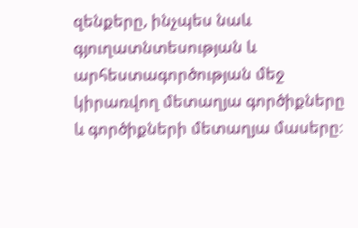զենքերը, ինչպես նաև գյուղատնտեսության և արհեստագործության մեջ կիրառվող մետաղյա գործիքները և գործիքների մետաղյա մասերը։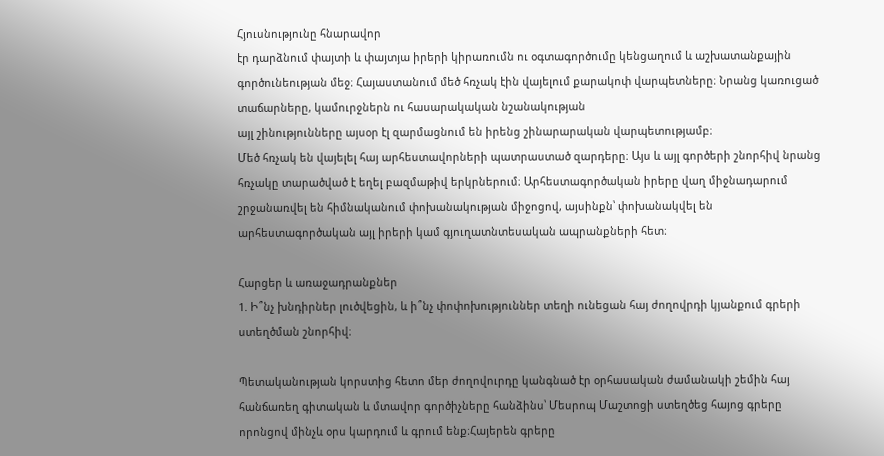Հյուսնությունը հնարավոր
էր դարձնում փայտի և փայտյա իրերի կիրառումն ու օգտագործումը կենցաղում և աշխատանքային գործունեության մեջ։ Հայաստանում մեծ հռչակ էին վայելում քարակոփ վարպետները։ Նրանց կառուցած տաճարները, կամուրջներն ու հասարակական նշանակության
այլ շինությունները այսօր էլ զարմացնում են իրենց շինարարական վարպետությամբ։
Մեծ հռչակ են վայելել հայ արհեստավորների պատրաստած զարդերը։ Այս և այլ գործերի շնորհիվ նրանց հռչակը տարածված է եղել բազմաթիվ երկրներում։ Արհեստագործական իրերը վաղ միջնադարում շրջանառվել են հիմնականում փոխանակության միջոցով, այսինքն՝ փոխանակվել են արհեստագործական այլ իրերի կամ գյուղատնտեսական ապրանքների հետ։

Հարցեր և առաջադրանքներ
1. Ի՞նչ խնդիրներ լուծվեցին, և ի՞նչ փոփոխություններ տեղի ունեցան հայ ժողովրդի կյանքում գրերի ստեղծման շնորհիվ։

Պետականության կորստից հետո մեր ժողովուրդը կանգնած էր օրհասական ժամանակի շեմին հայ հանճառեղ գիտական և մտավոր գործիչները հանձինս՝ Մեսրոպ Մաշտոցի ստեղծեց հայոց գրերը որոնցով մինչև օրս կարդում և գրում ենք։Հայերեն գրերը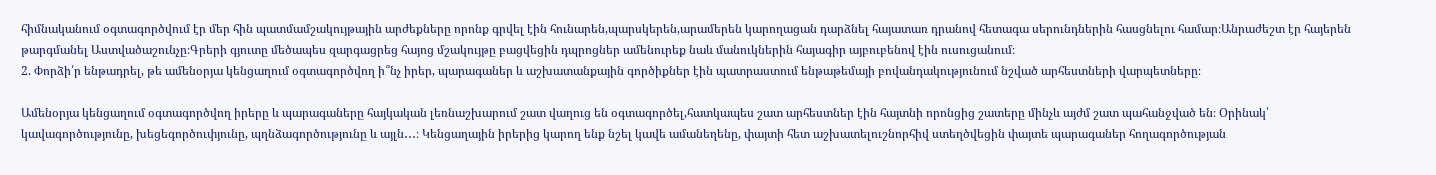հիմնականում օգտագործվում էր մեր հին պատմամշակույթային արժեքները որոնք գրվել էին հունարեն,պարսկերեն,արամերեն կարողացան դարձնել հայատառ դրանով հետագա սերունդներին հասցնելու համար։Անրաժեշտ էր հայերեն թարգմանել Աստվածաշունչը։Գրերի գյուտը մեծապես զարգացրեց հայոց մշակույթը բացվեցին դպրոցներ ամենուրեք նաև մանուկներին հայագիր այբուբենով էին ուսուցանում։
2. Փորձի՛ր ենթադրել, թե ամենօրյա կենցաղում օգտագործվող ի՞նչ իրեր, պարագաներ և աշխատանքային գործիքներ էին պատրաստում ենթաթեմայի բովանդակությունում նշված արհեստների վարպետները։

Ամենօրյա կենցաղում օգտագործվող իրերը և պարագաները հայկական լեռնաշխարում շատ վաղուց են օգտագործել,հատկապես շատ արհեստներ էին հայտնի որոնցից շատերը մինչև այժմ շատ պահանջված են։ Օրինակ՝ կավագործությունը, խեցեգործուփյունը, պղնձագործությունը և այլն․․․։ Կենցաղային իրերից կարող ենք նշել կավե ամանեղենը, փայտի հետ աշխատելուշնորհիվ ստեղծվեցին փայտե պարագաներ հողագործության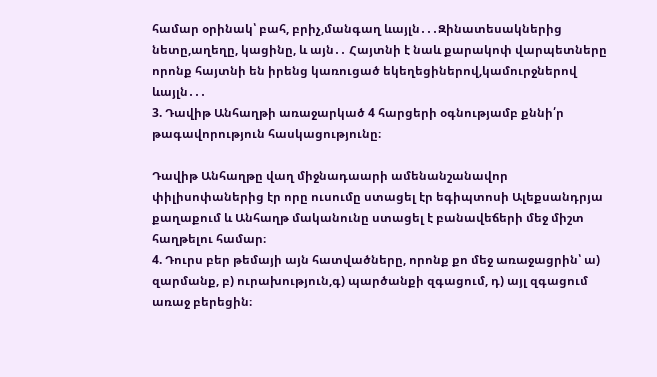համար օրինակ՝ բահ, բրիչ,մանգաղ ևայլն․․․Զինատեսակներից նետը,աղեղը, կացինը, և այն․․ Հայտնի է նաև քարակոփ վարպետները որոնք հայտնի են իրենց կառուցած եկեղեցիներով,կամուրջներով ևայլն․․․
3. Դավիթ Անհաղթի առաջարկած 4 հարցերի օգնությամբ քննի՛ր թագավորություն հասկացությունը։

Դավիթ Անհաղթը վաղ միջնադաարի ամենանշանավոր փիլիսոփաներից էր որը ուսումը ստացել էր եգիպտոսի Ալեքսանդրյա քաղաքում և Անհաղթ մականունը ստացել է բանավեճերի մեջ միշտ հաղթելու համար։
4. Դուրս բեր թեմայի այն հատվածները, որոնք քո մեջ առաջացրին՝ ա) զարմանք, բ) ուրախություն,գ) պարծանքի զգացում, դ) այլ զգացում առաջ բերեցին։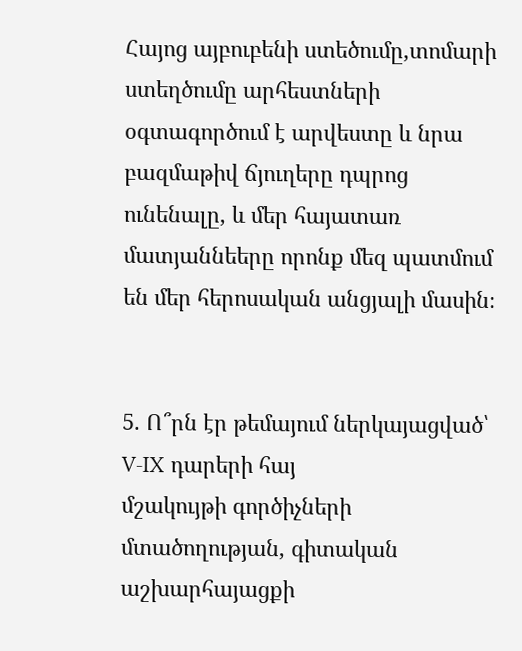Հայոց այբուբենի ստեծումը,տոմարի ստեղծումը արհեստների օգտագործում է արվեստը և նրա բազմաթիվ ճյուղերը դպրոց ունենալը, և մեր հայատառ մատյաննեերը որոնք մեզ պատմում են մեր հերոսական անցյալի մասին։


5. Ո՞րն էր թեմայում ներկայացված՝ V-IX դարերի հայ
մշակույթի գործիչների մտածողության, գիտական աշխարհայացքի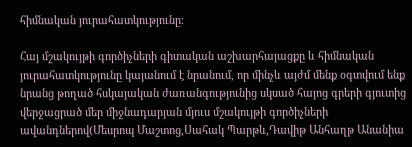հիմնական յուրահատկությունը։

Հայ մշակույթի գործիչների գիտական աշխարհայացքը և հիմնական յուրահատկությունը կայանում է նրանում, որ մինչև այժմ մենք օգտվում ենք նրանց թողած հսկայական ժառանգությունից սկսած հայոց գրերի գյուտից վերջացրած մեր միջնադարյան մյուս մշակույթի գործիչների ավանդներով(Մեսրոպ Մաշտոց,Սահակ Պարթև,Դավիթ Անհաղթ Անանիա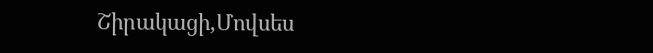Շիրակացի,Մովսես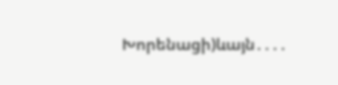Խորենացի)ևայն․․․․